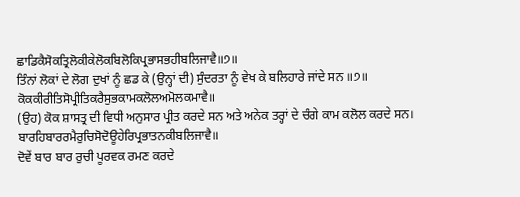ਛਾਡਿਕੈਸੋਕਤ੍ਰਿਲੋਕੀਕੇਲੋਕਬਿਲੋਕਿਪ੍ਰਭਾਸਭਹੀਬਲਿਜਾਵੈ॥੭॥
ਤਿੰਨਾਂ ਲੋਕਾਂ ਦੇ ਲੋਗ ਦੁਖਾਂ ਨੂੰ ਛਡ ਕੇ (ਉਨ੍ਹਾਂ ਦੀ) ਸੁੰਦਰਤਾ ਨੂੰ ਵੇਖ ਕੇ ਬਲਿਹਾਰੇ ਜਾਂਦੇ ਸਨ ॥੭॥
ਕੋਕਕੀਰੀਤਿਸੋਪ੍ਰੀਤਿਕਰੈਸੁਭਕਾਮਕਲੋਲਅਮੋਲਕਮਾਵੈ॥
(ਉਹ) ਕੋਕ ਸ਼ਾਸਤ੍ਰ ਦੀ ਵਿਧੀ ਅਨੁਸਾਰ ਪ੍ਰੀਤ ਕਰਦੇ ਸਨ ਅਤੇ ਅਨੇਕ ਤਰ੍ਹਾਂ ਦੇ ਚੰਗੇ ਕਾਮ ਕਲੋਲ ਕਰਦੇ ਸਨ।
ਬਾਰਹਿਬਾਰਰਮੈਰੁਚਿਸੋਦੋਊਹੇਰਿਪ੍ਰਭਾਤਨਕੀਬਲਿਜਾਵੈ॥
ਦੋਵੇਂ ਬਾਰ ਬਾਰ ਰੁਚੀ ਪੂਰਵਕ ਰਮਣ ਕਰਦੇ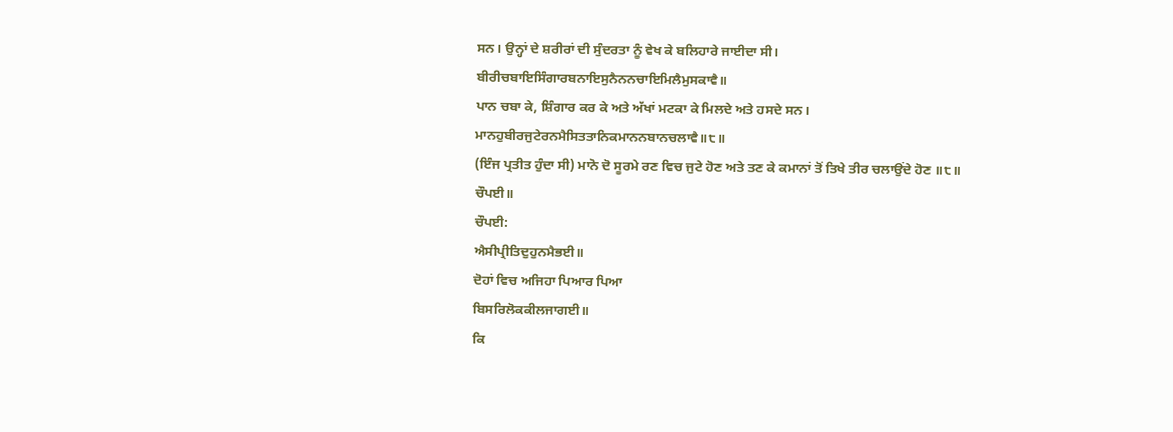ਸਨ। ਉਨ੍ਹਾਂ ਦੇ ਸ਼ਰੀਰਾਂ ਦੀ ਸੁੰਦਰਤਾ ਨੂੰ ਵੇਖ ਕੇ ਬਲਿਹਾਰੇ ਜਾਈਦਾ ਸੀ।
ਬੀਰੀਚਬਾਇਸਿੰਗਾਰਬਨਾਇਸੁਨੈਨਨਚਾਇਮਿਲੈਮੁਸਕਾਵੈ॥
ਪਾਨ ਚਬਾ ਕੇ, ਸ਼ਿੰਗਾਰ ਕਰ ਕੇ ਅਤੇ ਅੱਖਾਂ ਮਟਕਾ ਕੇ ਮਿਲਦੇ ਅਤੇ ਹਸਦੇ ਸਨ।
ਮਾਨਹੁਬੀਰਜੁਟੇਰਨਮੈਸਿਤਤਾਨਿਕਮਾਨਨਬਾਨਚਲਾਵੈ॥੮॥
(ਇੰਜ ਪ੍ਰਤੀਤ ਹੁੰਦਾ ਸੀ) ਮਾਨੋ ਦੋ ਸੂਰਮੇ ਰਣ ਵਿਚ ਜੁਟੇ ਹੋਣ ਅਤੇ ਤਣ ਕੇ ਕਮਾਨਾਂ ਤੋਂ ਤਿਖੇ ਤੀਰ ਚਲਾਉਂਦੇ ਹੋਣ ॥੮॥
ਚੌਪਈ॥
ਚੌਪਈ:
ਐਸੀਪ੍ਰੀਤਿਦੁਹੁਨਮੈਭਈ॥
ਦੋਹਾਂ ਵਿਚ ਅਜਿਹਾ ਪਿਆਰ ਪਿਆ
ਬਿਸਰਿਲੋਕਕੀਲਜਾਗਈ॥
ਕਿ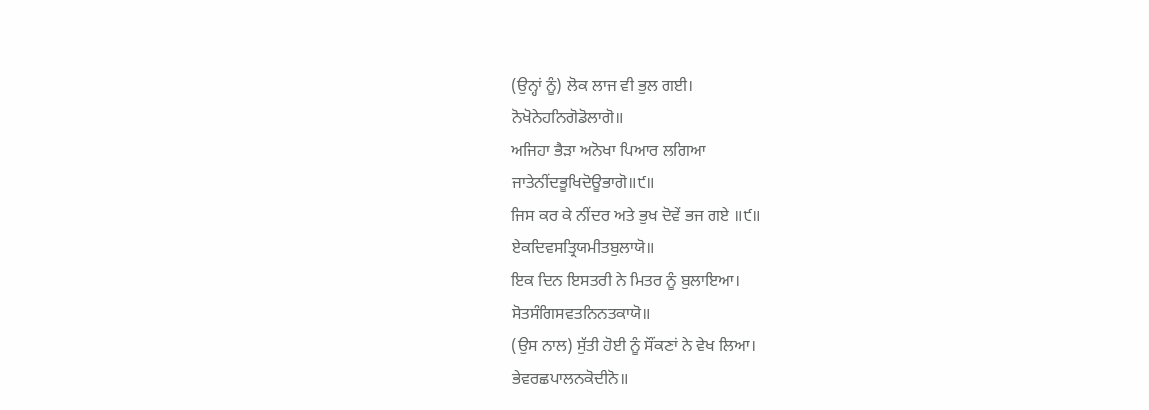(ਉਨ੍ਹਾਂ ਨੂੰ) ਲੋਕ ਲਾਜ ਵੀ ਭੁਲ ਗਈ।
ਨੋਖੋਨੇਹਨਿਗੋਡੋਲਾਗੋ॥
ਅਜਿਹਾ ਭੈੜਾ ਅਨੋਖਾ ਪਿਆਰ ਲਗਿਆ
ਜਾਤੇਨੀਂਦਭੂਖਿਦੋਊਭਾਗੋ॥੯॥
ਜਿਸ ਕਰ ਕੇ ਨੀਂਦਰ ਅਤੇ ਭੁਖ ਦੋਵੇਂ ਭਜ ਗਏ ॥੯॥
ਏਕਦਿਵਸਤ੍ਰਿਯਮੀਤਬੁਲਾਯੋ॥
ਇਕ ਦਿਨ ਇਸਤਰੀ ਨੇ ਮਿਤਰ ਨੂੰ ਬੁਲਾਇਆ।
ਸੋਤਸੰਗਿਸਵਤਨਿਨਤਕਾਯੋ॥
(ਉਸ ਨਾਲ) ਸੁੱਤੀ ਹੋਈ ਨੂੰ ਸੌਂਕਣਾਂ ਨੇ ਵੇਖ ਲਿਆ।
ਭੇਵਰਛਪਾਲਨਕੋਦੀਨੋ॥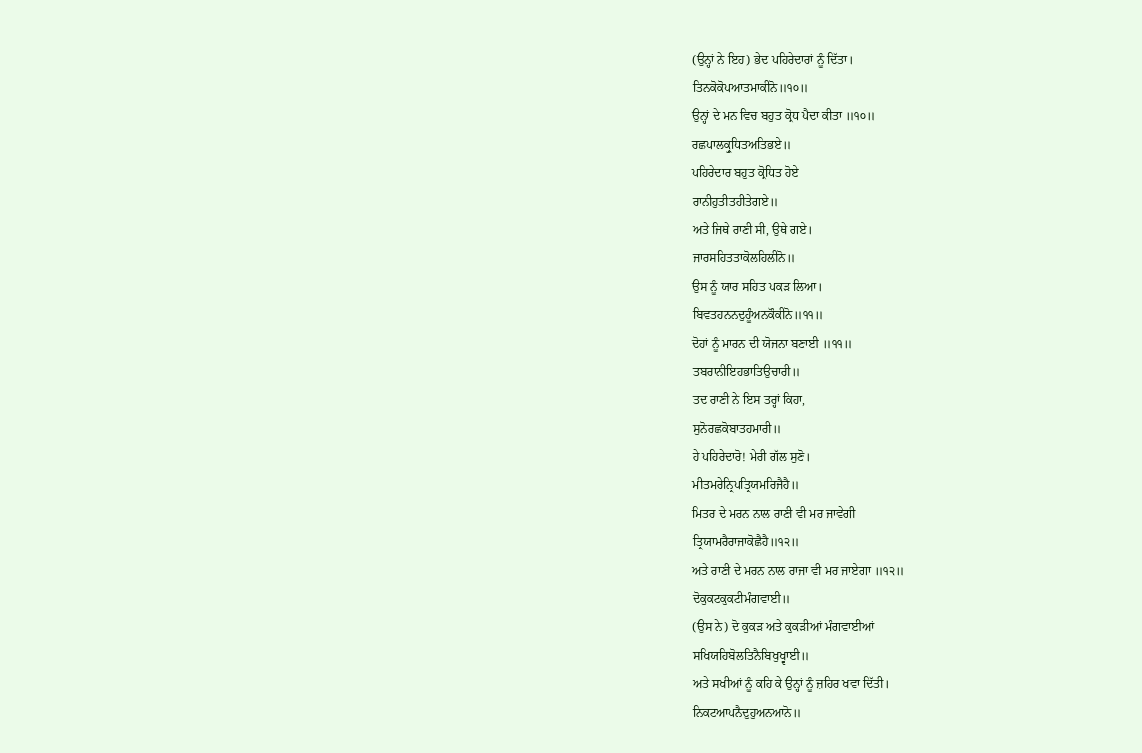(ਉਨ੍ਹਾਂ ਨੇ ਇਹ) ਭੇਦ ਪਹਿਰੇਦਾਰਾਂ ਨੂੰ ਦਿੱਤਾ।
ਤਿਨਕੋਕੋਪਆਤਮਾਕੀਨੋ॥੧੦॥
ਉਨ੍ਹਾਂ ਦੇ ਮਨ ਵਿਚ ਬਹੁਤ ਕ੍ਰੋਧ ਪੈਦਾ ਕੀਤਾ ॥੧੦॥
ਰਛਪਾਲਕ੍ਰੁਧਿਤਅਤਿਭਏ॥
ਪਹਿਰੇਦਾਰ ਬਹੁਤ ਕ੍ਰੋਧਿਤ ਹੋਏ
ਰਾਨੀਹੁਤੀਤਹੀਤੇਗਏ॥
ਅਤੇ ਜਿਥੇ ਰਾਣੀ ਸੀ, ਉਥੇ ਗਏ।
ਜਾਰਸਹਿਤਤਾਕੋਲਹਿਲੀਨੋ॥
ਉਸ ਨੂੰ ਯਾਰ ਸਹਿਤ ਪਕੜ ਲਿਆ।
ਬਿਵਤਹਨਨਦੁਹੂੰਅਨਕੌਕੀਨੋ॥੧੧॥
ਦੋਹਾਂ ਨੂੰ ਮਾਰਨ ਦੀ ਯੋਜਨਾ ਬਣਾਈ ॥੧੧॥
ਤਬਰਾਨੀਇਹਭਾਤਿਉਚਾਰੀ॥
ਤਦ ਰਾਣੀ ਨੇ ਇਸ ਤਰ੍ਹਾਂ ਕਿਹਾ,
ਸੁਨੋਰਛਕੋਬਾਤਹਮਾਰੀ॥
ਹੇ ਪਹਿਰੇਦਾਰੋ! ਮੇਰੀ ਗੱਲ ਸੁਣੋ।
ਮੀਤਮਰੇਨ੍ਰਿਪਤ੍ਰਿਯਮਰਿਜੈਹੈ॥
ਮਿਤਰ ਦੇ ਮਰਨ ਨਾਲ ਰਾਣੀ ਵੀ ਮਰ ਜਾਵੇਗੀ
ਤ੍ਰਿਯਾਮਰੈਰਾਜਾਕੋਛੈਹੈ॥੧੨॥
ਅਤੇ ਰਾਣੀ ਦੇ ਮਰਨ ਨਾਲ ਰਾਜਾ ਵੀ ਮਰ ਜਾਏਗਾ ॥੧੨॥
ਦੋਕੁਕਟਕੁਕਟੀਮੰਗਵਾਈ॥
(ਉਸ ਨੇ) ਦੋ ਕੁਕੜ ਅਤੇ ਕੁਕੜੀਆਂ ਮੰਗਵਾਈਆਂ
ਸਖਿਯਹਿਬੋਲਤਿਨੈਬਿਖੁਖ੍ਵਾਈ॥
ਅਤੇ ਸਖੀਆਂ ਨੂੰ ਕਹਿ ਕੇ ਉਨ੍ਹਾਂ ਨੂੰ ਜ਼ਹਿਰ ਖਵਾ ਦਿੱਤੀ।
ਨਿਕਟਆਪਨੈਦੁਹੁਅਨਆਨੋ॥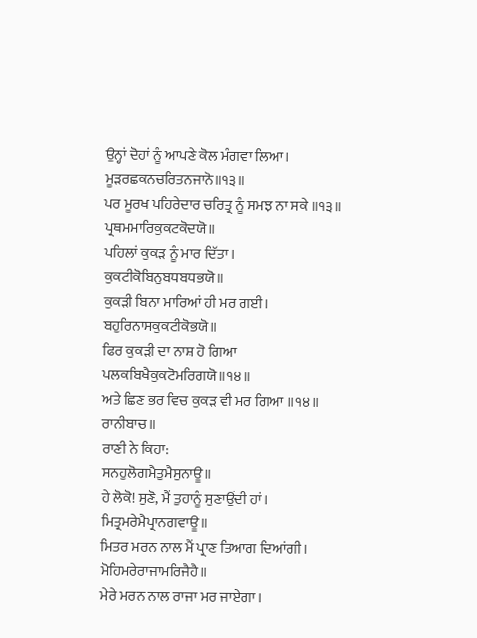ਉਨ੍ਹਾਂ ਦੋਹਾਂ ਨੂੰ ਆਪਣੇ ਕੋਲ ਮੰਗਵਾ ਲਿਆ।
ਮੂੜਰਛਕਨਚਰਿਤਨਜਾਨੋ॥੧੩॥
ਪਰ ਮੂਰਖ ਪਹਿਰੇਦਾਰ ਚਰਿਤ੍ਰ ਨੂੰ ਸਮਝ ਨਾ ਸਕੇ ॥੧੩॥
ਪ੍ਰਥਮਮਾਰਿਕੁਕਟਕੋਦਯੋ॥
ਪਹਿਲਾਂ ਕੁਕੜ ਨੂੰ ਮਾਰ ਦਿੱਤਾ।
ਕੁਕਟੀਕੋਬਿਨੁਬਧਬਧਭਯੋ॥
ਕੁਕੜੀ ਬਿਨਾ ਮਾਰਿਆਂ ਹੀ ਮਰ ਗਈ।
ਬਹੁਰਿਨਾਸਕੁਕਟੀਕੋਭਯੋ॥
ਫਿਰ ਕੁਕੜੀ ਦਾ ਨਾਸ਼ ਹੋ ਗਿਆ
ਪਲਕਬਿਖੈਕੁਕਟੋਮਰਿਗਯੋ॥੧੪॥
ਅਤੇ ਛਿਣ ਭਰ ਵਿਚ ਕੁਕੜ ਵੀ ਮਰ ਗਿਆ ॥੧੪॥
ਰਾਨੀਬਾਚ॥
ਰਾਣੀ ਨੇ ਕਿਹਾ:
ਸਨਹੁਲੋਗਮੈਤੁਮੈਸੁਨਾਊ॥
ਹੇ ਲੋਕੋ! ਸੁਣੋ, ਮੈਂ ਤੁਹਾਨੂੰ ਸੁਣਾਉਂਦੀ ਹਾਂ।
ਮਿਤ੍ਰਮਰੇਮੈਪ੍ਰਾਨਗਵਾਊ॥
ਮਿਤਰ ਮਰਨ ਨਾਲ ਮੈਂ ਪ੍ਰਾਣ ਤਿਆਗ ਦਿਆਂਗੀ।
ਮੋਹਿਮਰੇਰਾਜਾਮਰਿਜੈਹੈ॥
ਮੇਰੇ ਮਰਨ ਨਾਲ ਰਾਜਾ ਮਰ ਜਾਏਗਾ।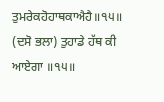ਤੁਮਰੇਕਹੋਹਾਥਕਾਐਹੈ॥੧੫॥
(ਦਸੋ ਭਲਾ) ਤੁਹਾਡੇ ਹੱਥ ਕੀ ਆਏਗਾ ॥੧੫॥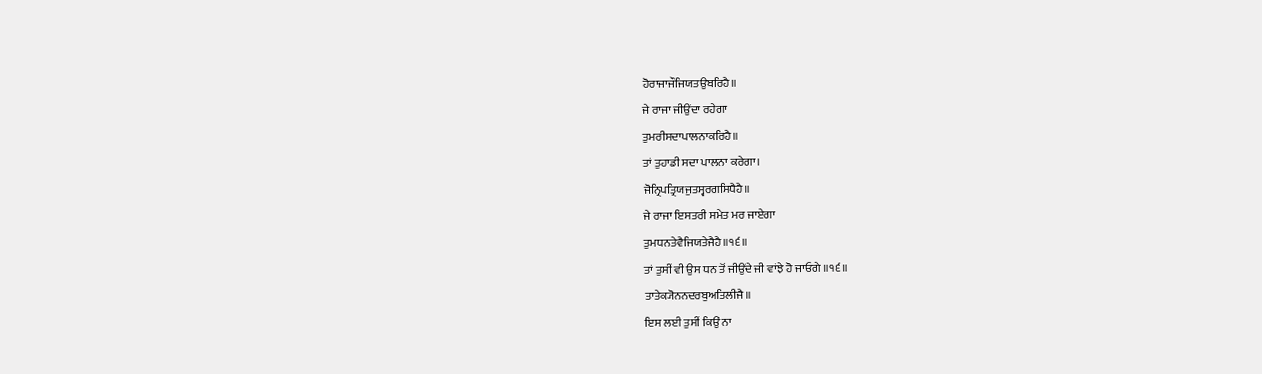ਹੋਰਾਜਾਜੌਜਿਯਤਉਬਰਿਹੈ॥
ਜੇ ਰਾਜਾ ਜੀਉਂਦਾ ਰਹੇਗਾ
ਤੁਮਰੀਸਦਾਪਾਲਨਾਕਰਿਹੈ॥
ਤਾਂ ਤੁਹਾਡੀ ਸਦਾ ਪਾਲਨਾ ਕਰੇਗਾ।
ਜੋਨ੍ਰਿਪਤ੍ਰਿਯਜੁਤਸ੍ਵਰਗਸਿਧੈਹੈ॥
ਜੇ ਰਾਜਾ ਇਸਤਰੀ ਸਮੇਤ ਮਰ ਜਾਏਗਾ
ਤੁਮਧਨਤੇਵੈਜਿਯਤੇਜੈਹੈ॥੧੬॥
ਤਾਂ ਤੁਸੀਂ ਵੀ ਉਸ ਧਨ ਤੋਂ ਜੀਉਂਦੇ ਜੀ ਵਾਂਝੇ ਹੋ ਜਾਓਗੇ ॥੧੬॥
ਤਾਤੇਕ੍ਯੋਨਨਦਰਬੁਅਤਿਲੀਜੈ॥
ਇਸ ਲਈ ਤੁਸੀਂ ਕਿਉਂ ਨਾ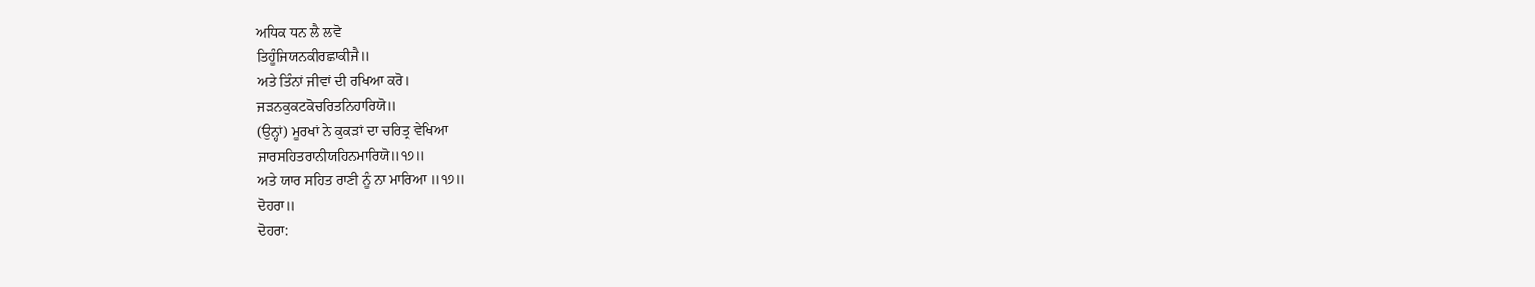ਅਧਿਕ ਧਨ ਲੈ ਲਵੋ
ਤਿਹੂੰਜਿਯਨਕੀਰਛਾਕੀਜੈ॥
ਅਤੇ ਤਿੰਨਾਂ ਜੀਵਾਂ ਦੀ ਰਖਿਆ ਕਰੋ।
ਜੜਨਕੁਕਟਕੋਚਰਿਤਨਿਹਾਰਿਯੋ॥
(ਉਨ੍ਹਾਂ) ਮੂਰਖਾਂ ਨੇ ਕੁਕੜਾਂ ਦਾ ਚਰਿਤ੍ਰ ਵੇਖਿਆ
ਜਾਰਸਹਿਤਰਾਨੀਯਹਿਨਮਾਰਿਯੋ॥੧੭॥
ਅਤੇ ਯਾਰ ਸਹਿਤ ਰਾਣੀ ਨੂੰ ਨਾ ਮਾਰਿਆ ॥੧੭॥
ਦੋਹਰਾ॥
ਦੋਹਰਾ: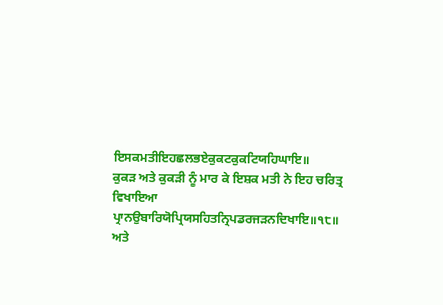ਇਸਕਮਤੀਇਹਛਲਭਏਕੁਕਟਕੁਕਟਿਯਹਿਘਾਇ॥
ਕੁਕੜ ਅਤੇ ਕੁਕੜੀ ਨੂੰ ਮਾਰ ਕੇ ਇਸ਼ਕ ਮਤੀ ਨੇ ਇਹ ਚਰਿਤ੍ਰ ਵਿਖਾਇਆ
ਪ੍ਰਾਨਉਬਾਰਿਯੋਪ੍ਰਿਯਸਹਿਤਨ੍ਰਿਪਡਰਜੜਨਦਿਖਾਇ॥੧੮॥
ਅਤੇ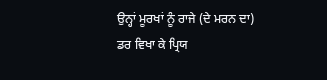ਉਨ੍ਹਾਂ ਮੂਰਖਾਂ ਨੂੰ ਰਾਜੇ (ਦੇ ਮਰਨ ਦਾ) ਡਰ ਵਿਖਾ ਕੇ ਪ੍ਰਿਯ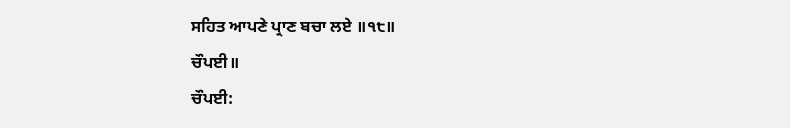ਸਹਿਤ ਆਪਣੇ ਪ੍ਰਾਣ ਬਚਾ ਲਏ ॥੧੮॥
ਚੌਪਈ॥
ਚੌਪਈ: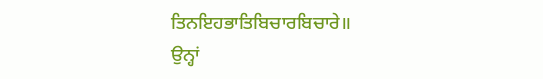ਤਿਨਇਹਭਾਤਿਬਿਚਾਰਬਿਚਾਰੇ॥
ਉਨ੍ਹਾਂ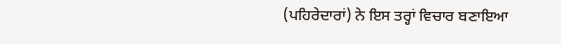(ਪਹਿਰੇਦਾਰਾਂ) ਨੇ ਇਸ ਤਰ੍ਹਾਂ ਵਿਚਾਰ ਬਣਾਇਆ